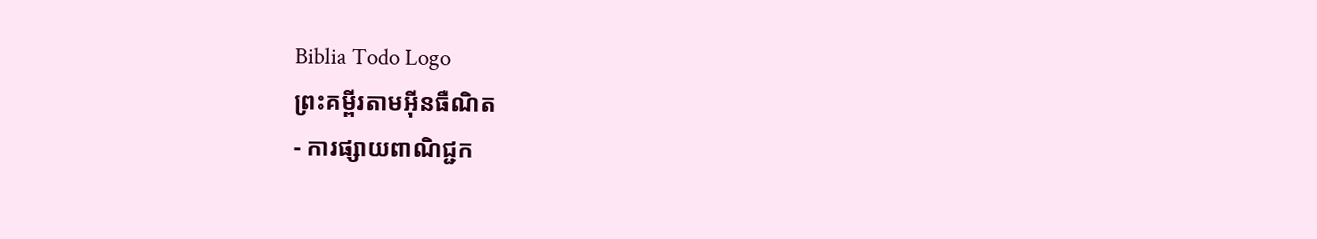Biblia Todo Logo
ព្រះគម្ពីរតាមអ៊ីនធឺណិត
- ការផ្សាយពាណិជ្ជក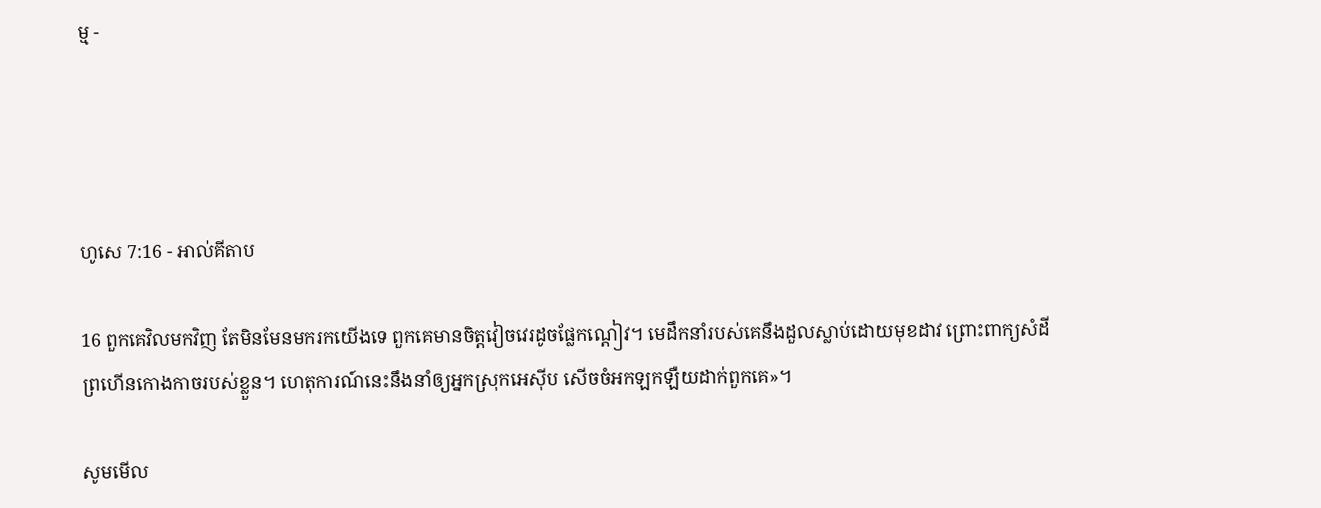ម្ម -




ហូសេ 7:16 - អាល់គីតាប

16 ពួកគេវិលមកវិញ តែមិនមែនមករកយើងទេ ពួកគេមានចិត្តវៀច‌វេរដូចផ្លែកណ្ដៀវ។ មេដឹកនាំរបស់គេនឹងដួលស្លាប់ដោយមុខដាវ ព្រោះពាក្យសំដីព្រហើនកោងកាចរបស់ខ្លួន។ ហេតុ‌ការណ៍នេះនឹងនាំឲ្យអ្នកស្រុកអេស៊ីប សើចចំអកឡក‌ឡឺយដាក់ពួកគេ»។

សូមមើល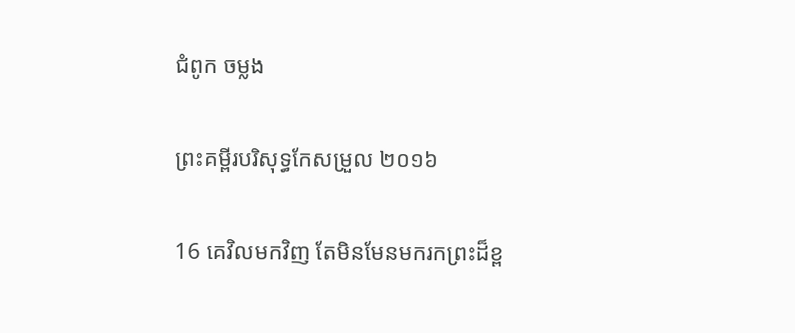ជំពូក ចម្លង

ព្រះគម្ពីរបរិសុទ្ធកែសម្រួល ២០១៦

16 គេវិលមកវិញ តែមិនមែនមករកព្រះដ៏ខ្ព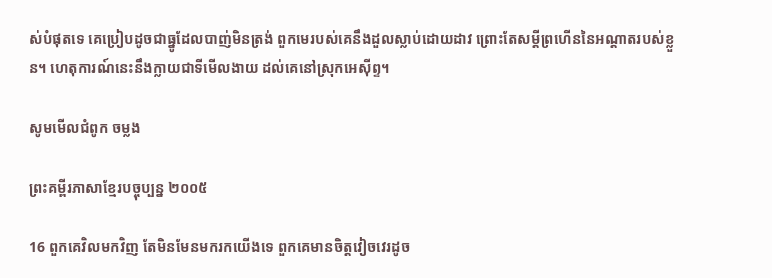ស់បំផុតទេ គេប្រៀបដូចជាធ្នូដែលបាញ់មិនត្រង់ ពួកមេរបស់គេនឹងដួលស្លាប់ដោយដាវ ព្រោះតែសម្ដីព្រហើននៃអណ្ដាតរបស់ខ្លួន។ ហេតុ‌ការណ៍នេះនឹងក្លាយជាទីមើលងាយ ដល់គេនៅស្រុកអេស៊ីព្ទ។

សូមមើលជំពូក ចម្លង

ព្រះគម្ពីរភាសាខ្មែរបច្ចុប្បន្ន ២០០៥

16 ពួកគេវិលមកវិញ តែមិនមែនមករកយើងទេ ពួកគេមានចិត្តវៀច‌វេរដូច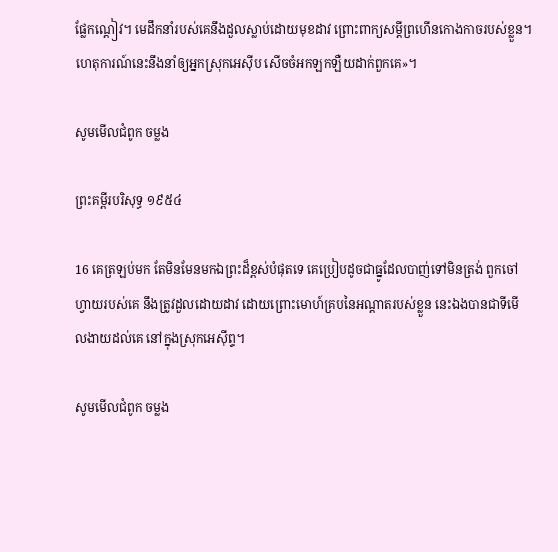ផ្លែកណ្ដៀវ។ មេដឹកនាំរបស់គេនឹងដួលស្លាប់ដោយមុខដាវ ព្រោះពាក្យសម្ដីព្រហើនកោងកាចរបស់ខ្លួន។ ហេតុ‌ការណ៍នេះនឹងនាំឲ្យអ្នកស្រុកអេស៊ីប សើចចំអកឡក‌ឡឺយដាក់ពួកគេ»។

សូមមើលជំពូក ចម្លង

ព្រះគម្ពីរបរិសុទ្ធ ១៩៥៤

16 គេត្រឡប់មក តែមិនមែនមកឯព្រះដ៏ខ្ពស់បំផុតទេ គេប្រៀបដូចជាធ្នូដែលបាញ់ទៅមិនត្រង់ ពួកចៅហ្វាយរបស់គេ នឹងត្រូវដួលដោយដាវ ដោយព្រោះមោហ៍គ្របនៃអណ្តាតរបស់ខ្លួន នេះឯងបានជាទីមើល‌ងាយដល់គេ នៅក្នុងស្រុកអេស៊ីព្ទ។

សូមមើលជំពូក ចម្លង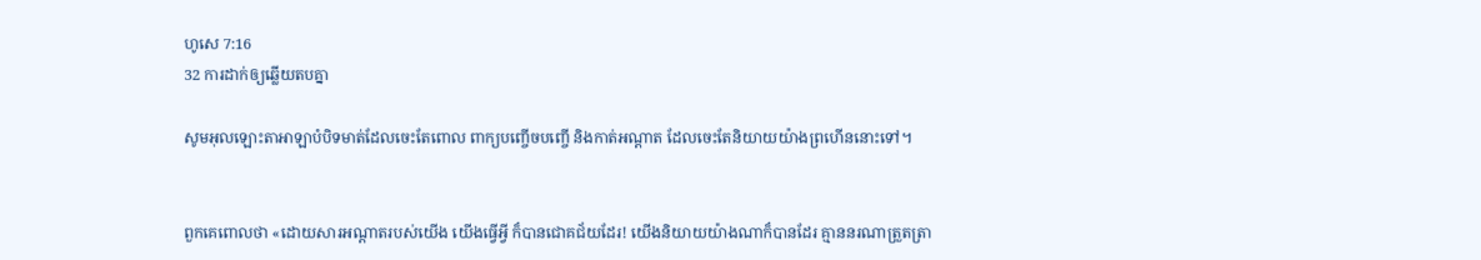ហូសេ 7:16
32 ការដាក់ឲ្យឆ្លើយតបគ្នា

សូមអុលឡោះ‌តាអាឡាបំបិទមាត់ដែលចេះតែពោល ពាក្យបញ្ចើច‌បញ្ចើ និងកាត់អណ្ដាត ដែលចេះតែនិយាយយ៉ាងព្រហើននោះទៅ។


ពួកគេពោលថា «ដោយ‌សារអណ្ដាតរបស់យើង យើងធ្វើអ្វី ក៏បានជោគជ័យដែរ! យើងនិយាយយ៉ាងណាក៏បានដែរ គ្មាននរណាត្រួត‌ត្រា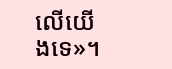លើយើងទេ»។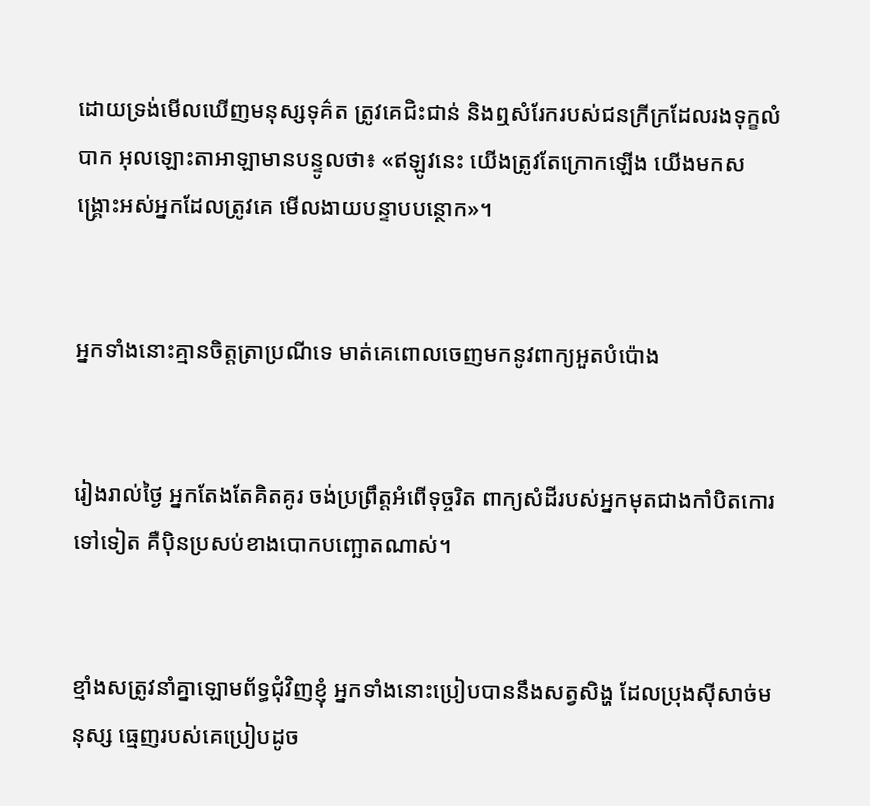ដោយទ្រង់មើលឃើញមនុស្សទុគ៌ត ត្រូវគេជិះ‌ជាន់ និងឮសំរែករបស់ជនក្រីក្រដែលរងទុក្ខលំបាក អុលឡោះ‌តាអាឡាមានបន្ទូលថា៖ «ឥឡូវនេះ យើងត្រូវតែក្រោកឡើង យើងមកសង្គ្រោះអស់អ្នកដែលត្រូវគេ មើល‌ងាយបន្ទាបបន្ថោក»។


អ្នកទាំងនោះគ្មានចិត្តត្រា‌ប្រណីទេ មាត់គេពោលចេញមកនូវពាក្យអួតបំប៉ោង


រៀងរាល់ថ្ងៃ អ្នកតែងតែគិត‌គូរ ចង់ប្រព្រឹត្តអំពើទុច្ចរិត ពាក្យសំដីរបស់អ្នកមុតជាងកាំបិតកោរទៅទៀត គឺប៉ិន‌ប្រសប់ខាងបោកបញ្ឆោតណាស់។


ខ្មាំងសត្រូវនាំគ្នាឡោម‌ព័ទ្ធជុំ‌វិញខ្ញុំ អ្នកទាំងនោះប្រៀបបាននឹងសត្វសិង្ហ ដែលប្រុងស៊ីសាច់មនុស្ស ធ្មេញរបស់គេប្រៀបដូច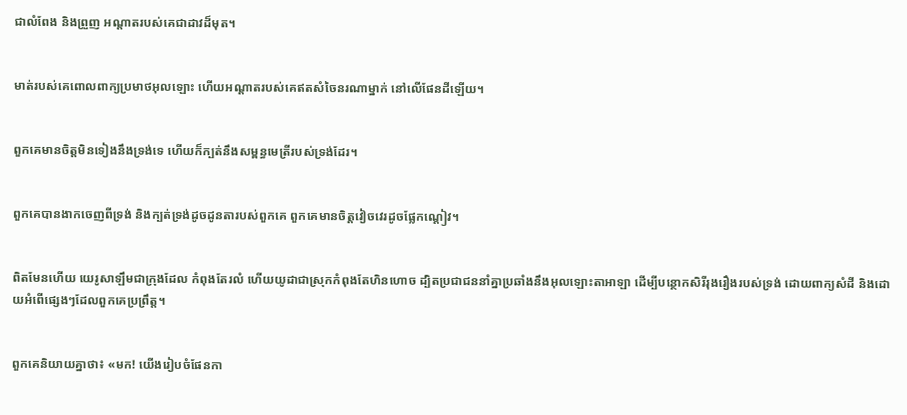ជាលំពែង និងព្រួញ អណ្ដាតរបស់គេជាដាវដ៏មុត។


មាត់របស់គេពោលពាក្យប្រមាថអុលឡោះ ហើយអណ្ដាតរបស់គេឥតសំចៃនរណាម្នាក់ នៅលើផែនដីឡើយ។


ពួកគេមានចិត្តមិនទៀងនឹងទ្រង់ទេ ហើយក៏ក្បត់នឹងសម្ពន្ធ‌មេត្រីរបស់ទ្រង់ដែរ។


ពួកគេបានងាកចេញពីទ្រង់ និងក្បត់ទ្រង់ដូចដូនតារបស់ពួកគេ ពួកគេមានចិត្តវៀច‌វេរដូចផ្លែកណ្ដៀវ។


ពិតមែនហើយ យេរូ‌សាឡឹមជាក្រុងដែល កំពុងតែរលំ ហើយយូដាជាស្រុកកំពុងតែហិន‌ហោច ដ្បិតប្រជា‌ជននាំគ្នាប្រឆាំងនឹងអុលឡោះ‌តាអាឡា ដើម្បីបន្ថោកសិរី‌រុង‌រឿងរបស់ទ្រង់ ដោយពាក្យសំដី និងដោយអំពើផ្សេងៗដែលពួកគេប្រព្រឹត្ត។


ពួកគេនិយាយគ្នាថា៖ «មក! យើងរៀបចំផែនកា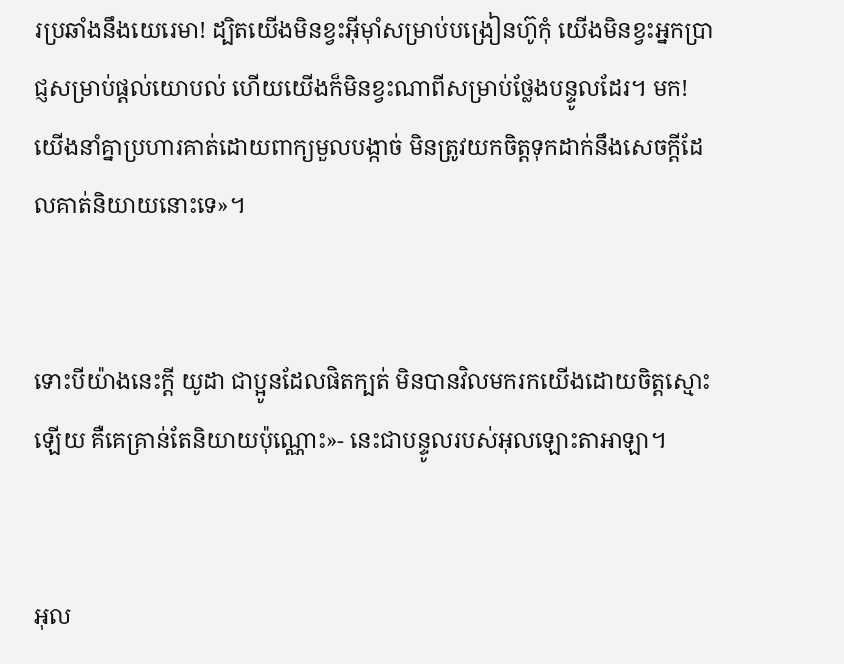រប្រឆាំងនឹងយេរេមា! ដ្បិតយើងមិនខ្វះអ៊ីមុាំសម្រាប់បង្រៀនហ៊ូកុំ យើងមិនខ្វះអ្នកប្រាជ្ញសម្រាប់ផ្តល់យោបល់ ហើយយើងក៏មិនខ្វះណាពីសម្រាប់ថ្លែងបន្ទូលដែរ។ មក! យើងនាំគ្នាប្រហារគាត់ដោយពាក្យមួលបង្កាច់ មិនត្រូវយកចិត្តទុកដាក់នឹងសេចក្ដីដែលគាត់និយាយនោះទេ»។


ទោះបីយ៉ាងនេះក្ដី យូដា ជាប្អូនដែលផិតក្បត់ មិនបានវិលមករកយើងដោយចិត្តស្មោះឡើយ គឺគេគ្រាន់តែនិយាយប៉ុណ្ណោះ»- នេះជាបន្ទូលរបស់អុលឡោះ‌តាអាឡា។


អុល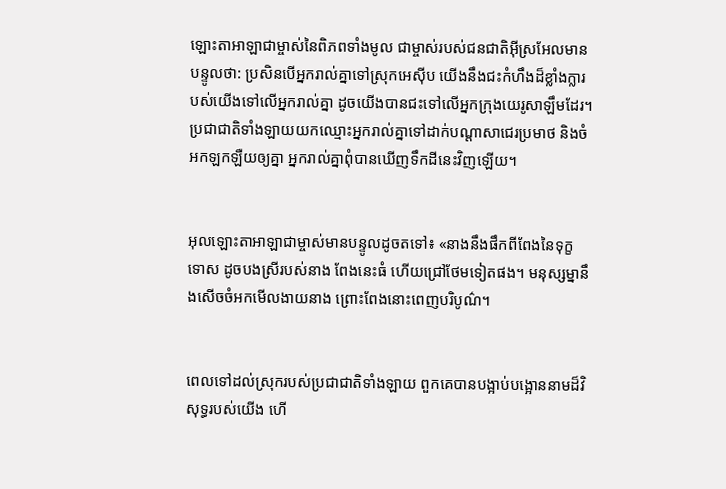ឡោះ‌តាអាឡាជាម្ចាស់នៃពិភពទាំងមូល ជាម្ចាស់របស់ជន‌ជាតិអ៊ីស្រ‌អែលមានបន្ទូលថា: ប្រសិនបើអ្នករាល់គ្នាទៅស្រុកអេស៊ីប យើងនឹងជះកំហឹងដ៏ខ្លាំង‌ក្លារបស់យើងទៅលើអ្នករាល់គ្នា ដូចយើងបានជះទៅលើអ្នកក្រុងយេរូ‌សាឡឹមដែរ។ ប្រជា‌ជាតិទាំង‌ឡាយយកឈ្មោះអ្នករាល់គ្នាទៅដាក់បណ្ដាសាជេរប្រមាថ និងចំអក‌ឡក‌ឡឺយឲ្យគ្នា អ្នករាល់គ្នាពុំបានឃើញទឹកដីនេះវិញឡើយ។


អុលឡោះ‌តាអាឡាជាម្ចាស់មានបន្ទូលដូចតទៅ៖ «នាងនឹងផឹកពីពែងនៃទុក្ខទោស ដូចបងស្រីរបស់នាង ពែងនេះធំ ហើយជ្រៅថែមទៀតផង។ មនុស្ស‌ម្នានឹងសើចចំអកមើល‌ងាយនាង ព្រោះពែងនោះពេញបរិបូណ៌។


ពេលទៅដល់ស្រុករបស់ប្រជា‌ជាតិទាំង‌ឡាយ ពួកគេបានបង្អាប់‌បង្អោននាមដ៏‌វិសុទ្ធរបស់យើង ហើ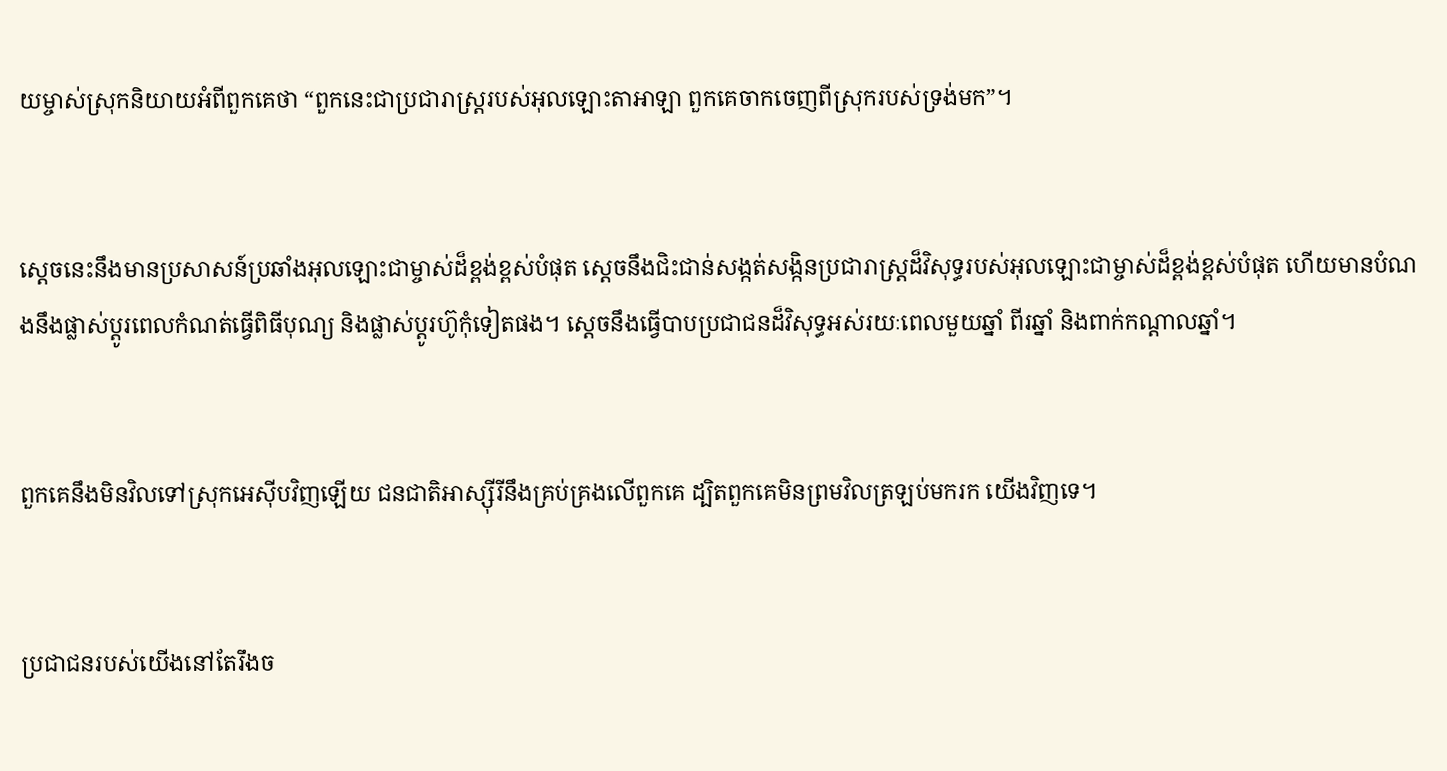យម្ចាស់ស្រុកនិយាយអំពីពួកគេថា “ពួកនេះជាប្រជា‌រាស្ត្ររបស់អុលឡោះ‌តាអាឡា ពួកគេចាកចេញពីស្រុករបស់ទ្រង់មក”។


ស្ដេចនេះនឹងមានប្រសាសន៍ប្រឆាំងអុលឡោះជាម្ចាស់ដ៏ខ្ពង់‌ខ្ពស់បំផុត ស្ដេចនឹងជិះ‌ជាន់សង្កត់‌សង្កិនប្រជា‌រាស្ត្រដ៏‌វិសុទ្ធរបស់អុលឡោះជាម្ចាស់ដ៏ខ្ពង់‌ខ្ពស់បំផុត ហើយមានបំណងនឹងផ្លាស់ប្ដូរពេលកំណត់ធ្វើពិធីបុណ្យ និងផ្លាស់ប្ដូរហ៊ូកុំទៀតផង។ ស្តេចនឹងធ្វើបាបប្រជា‌ជនដ៏‌វិសុទ្ធអស់រយៈពេលមួយឆ្នាំ ពីរឆ្នាំ និងពាក់កណ្ដាលឆ្នាំ។


ពួកគេនឹងមិនវិលទៅស្រុកអេស៊ីបវិញឡើយ ជន‌ជាតិអាស្ស៊ីរីនឹងគ្រប់‌គ្រងលើពួកគេ ដ្បិតពួកគេមិនព្រមវិលត្រឡប់មករក យើងវិញទេ។


ប្រជា‌ជនរបស់យើងនៅតែរឹងច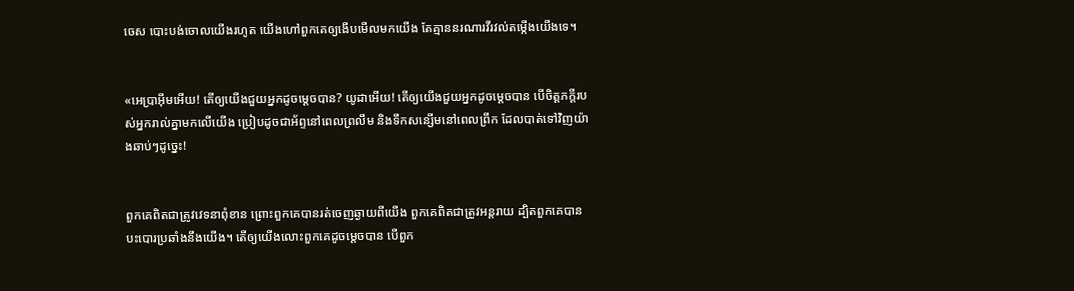ចេស បោះបង់ចោលយើងរហូត យើងហៅពួកគេឲ្យងើបមើលមកយើង តែគ្មាននរណារវី‌រវល់តម្កើងយើងទេ។


«អេប្រាអ៊ីមអើយ! តើឲ្យយើងជួយអ្នកដូចម្ដេចបាន? យូដាអើយ! តើឲ្យយើងជួយអ្នកដូចម្ដេចបាន បើចិត្តភក្តីរបស់អ្នករាល់គ្នាមកលើយើង ប្រៀបដូចជាអ័ព្ទនៅពេលព្រលឹម និងទឹកសន្សើមនៅពេលព្រឹក ដែលបាត់ទៅវិញយ៉ាងឆាប់ៗដូច្នេះ!


ពួកគេពិតជាត្រូវវេទនាពុំ‌ខាន ព្រោះពួកគេបានរត់ចេញឆ្ងាយពីយើង ពួកគេពិតជាត្រូវអន្តរាយ ដ្បិតពួកគេបានបះ‌បោរប្រឆាំងនឹងយើង។ តើឲ្យយើងលោះពួកគេដូចម្ដេចបាន បើពួក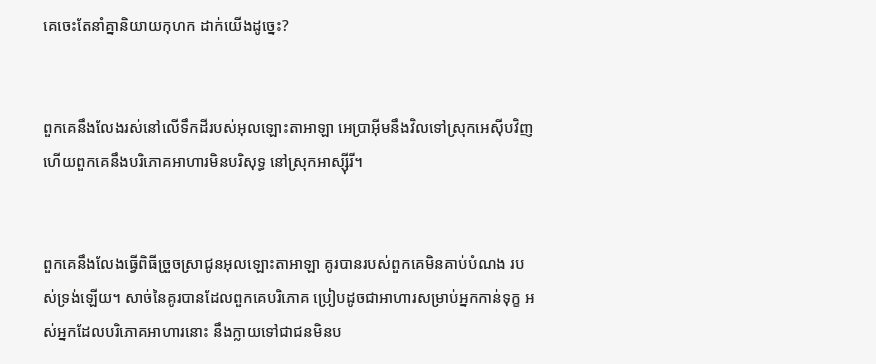គេចេះតែនាំគ្នានិយាយកុហក ដាក់យើងដូច្នេះ?


ពួកគេនឹងលែងរស់នៅលើទឹកដីរបស់អុលឡោះ‌តាអាឡា អេប្រាអ៊ីមនឹងវិលទៅស្រុកអេស៊ីបវិញ ហើយពួកគេនឹងបរិភោគអាហារមិនបរិសុទ្ធ នៅស្រុកអាស្ស៊ីរី។


ពួកគេនឹងលែងធ្វើពិធីច្រួច‌ស្រាជូនអុលឡោះ‌តាអាឡា គូរបានរបស់ពួកគេមិនគាប់បំណង របស់ទ្រង់ឡើយ។ សាច់នៃគូរបានដែលពួកគេបរិភោគ ប្រៀបដូចជាអាហារសម្រាប់អ្នកកាន់ទុក្ខ អស់អ្នកដែលបរិភោគអាហារនោះ នឹងក្លាយទៅជាជនមិនប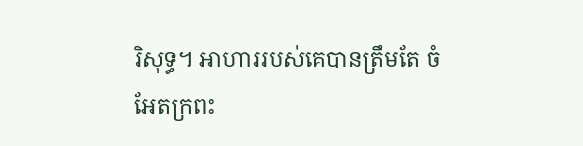រិសុទ្ធ។ អាហាររបស់គេបានត្រឹមតែ ចំអែតក្រពះ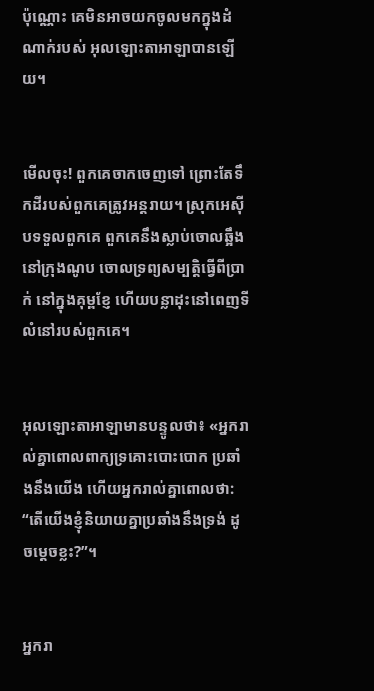ប៉ុណ្ណោះ គេមិនអាចយកចូលមកក្នុងដំណាក់របស់ អុលឡោះ‌តាអាឡាបានឡើយ។


មើលចុះ! ពួកគេចាកចេញទៅ ព្រោះតែទឹកដីរបស់ពួកគេត្រូវអន្តរាយ។ ស្រុកអេស៊ីបទទួលពួកគេ ពួកគេនឹងស្លាប់ចោលឆ្អឹងនៅក្រុងណូប ចោលទ្រព្យ‌សម្បត្តិធ្វើពីប្រាក់ នៅក្នុងគុម្ពខ្ញែ ហើយបន្លាដុះនៅពេញទីលំ‌នៅរបស់ពួកគេ។


អុលឡោះ‌តាអាឡាមានបន្ទូលថា៖ «អ្នករាល់គ្នាពោលពាក្យទ្រគោះបោះបោក ប្រឆាំងនឹងយើង ហើយអ្នករាល់គ្នាពោលថា: “តើយើងខ្ញុំនិយាយគ្នាប្រឆាំងនឹងទ្រង់ ដូចម្ដេចខ្លះ?”។


អ្នករា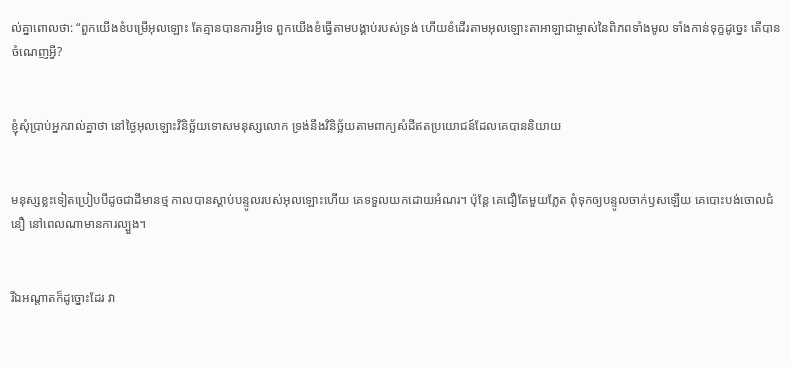ល់គ្នាពោលថា: “ពួកយើងខំបម្រើអុលឡោះ តែគ្មានបានការអ្វីទេ ពួកយើងខំធ្វើតាមបង្គាប់របស់ទ្រង់ ហើយខំដើរតាមអុលឡោះ‌តាអាឡាជាម្ចាស់នៃពិភពទាំងមូល ទាំងកាន់ទុក្ខដូច្នេះ តើបានចំណេញអ្វី?


ខ្ញុំសុំប្រាប់អ្នករាល់គ្នាថា នៅថ្ងៃអុលឡោះវិនិច្ឆ័យទោសមនុស្សលោក ទ្រង់នឹងវិនិច្ឆ័យតាមពាក្យសំដីឥតប្រយោជន៍ដែលគេបាននិយាយ


មនុស្សខ្លះទៀតប្រៀបបីដូចជាដីមានថ្ម កាលបានស្ដាប់បន្ទូលរបស់អុលឡោះហើយ គេទទួលយកដោយអំណរ។ ប៉ុន្តែ គេជឿតែមួយភ្លែត ពុំទុកឲ្យបន្ទូលចាក់ឫសឡើយ គេបោះបង់ចោលជំនឿ នៅពេលណាមានការល្បួង។


រីឯអណ្ដាតក៏ដូច្នោះដែរ វា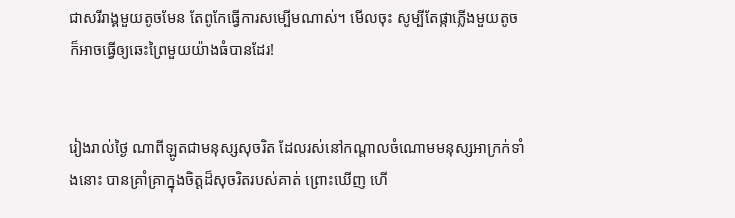ជាសរីរាង្គមួយតូចមែន តែពូកែធ្វើការសម្បើមណាស់។ មើលចុះ សូម្បីតែផ្កាភ្លើងមួយតូច ក៏អាចធ្វើឲ្យឆេះព្រៃមួយយ៉ាងធំបានដែរ!


រៀងរាល់ថ្ងៃ ណាពីឡូតជាមនុស្សសុចរិត ដែលរស់នៅកណ្ដាលចំណោមមនុស្សអាក្រក់ទាំងនោះ បានគ្រាំ‌គ្រាក្នុងចិត្ដដ៏សុចរិតរបស់គាត់ ព្រោះឃើញ ហើ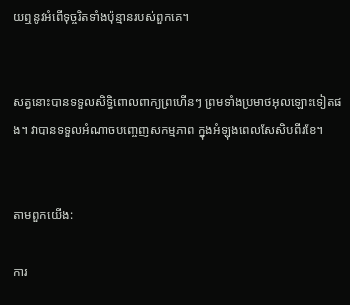យឮនូវអំពើទុច្ចរិតទាំងប៉ុន្មានរបស់ពួកគេ។


សត្វនោះបានទទួលសិទ្ធិពោលពាក្យព្រហើនៗ ព្រមទាំងប្រមាថអុលឡោះទៀតផង។ វាបានទទួលអំណាចបញ្ចេញសកម្ម‌ភាព ក្នុងអំឡុងពេលសែ‌សិបពីរខែ។


តាមពួកយើង:

ការ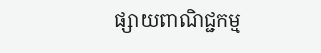ផ្សាយពាណិជ្ជកម្ម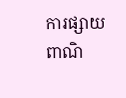ការផ្សាយពាណិ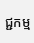ជ្ជកម្ម